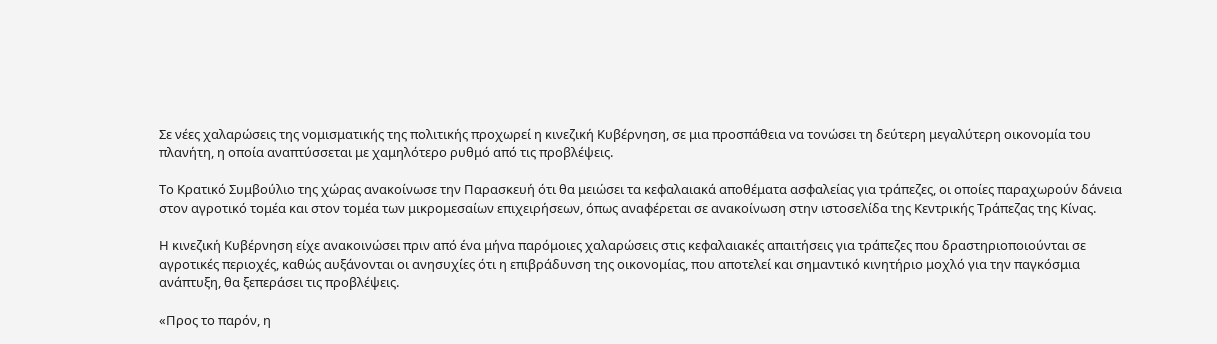Σε νέες χαλαρώσεις της νομισματικής της πολιτικής προχωρεί η κινεζική Κυβέρνηση, σε μια προσπάθεια να τονώσει τη δεύτερη μεγαλύτερη οικονομία του πλανήτη, η οποία αναπτύσσεται με χαμηλότερο ρυθμό από τις προβλέψεις.

Το Κρατικό Συμβούλιο της χώρας ανακοίνωσε την Παρασκευή ότι θα μειώσει τα κεφαλαιακά αποθέματα ασφαλείας για τράπεζες, οι οποίες παραχωρούν δάνεια στον αγροτικό τομέα και στον τομέα των μικρομεσαίων επιχειρήσεων, όπως αναφέρεται σε ανακοίνωση στην ιστοσελίδα της Κεντρικής Τράπεζας της Κίνας.

Η κινεζική Κυβέρνηση είχε ανακοινώσει πριν από ένα μήνα παρόμοιες χαλαρώσεις στις κεφαλαιακές απαιτήσεις για τράπεζες που δραστηριοποιούνται σε αγροτικές περιοχές, καθώς αυξάνονται οι ανησυχίες ότι η επιβράδυνση της οικονομίας, που αποτελεί και σημαντικό κινητήριο μοχλό για την παγκόσμια ανάπτυξη, θα ξεπεράσει τις προβλέψεις.

«Προς το παρόν, η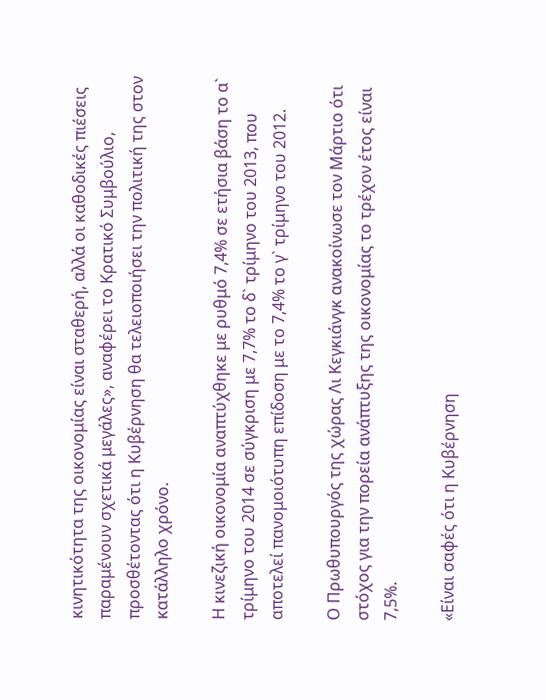κινητικότητα της οικονομίας είναι σταθερή, αλλά οι καθοδικές πιέσεις παραμένουν σχετικά μεγάλες», αναφέρει το Κρατικό Συμβούλιο, προσθέτοντας ότι η Κυβέρνηση θα τελειοποιήσει την πολιτική της στον κατάλληλο χρόνο.

Η κινεζική οικονομία αναπτύχθηκε με ρυθμό 7,4% σε ετήσια βάση το α` τρίμηνο του 2014 σε σύγκριση με 7,7% το δ` τρίμηνο του 2013, που αποτελεί πανομοιότυπη επίδοση με το 7,4% το γ` τρίμηνο του 2012.

Ο Πρωθυπουργός της χώρας Λι Κεγκιάνγκ ανακοίνωσε τον Μάρτιο ότι στόχος για την πορεία ανάπτυξης της οικονομίας το τρέχον έτος είναι 7,5%.

«Είναι σαφές ότι η Κυβέρνηση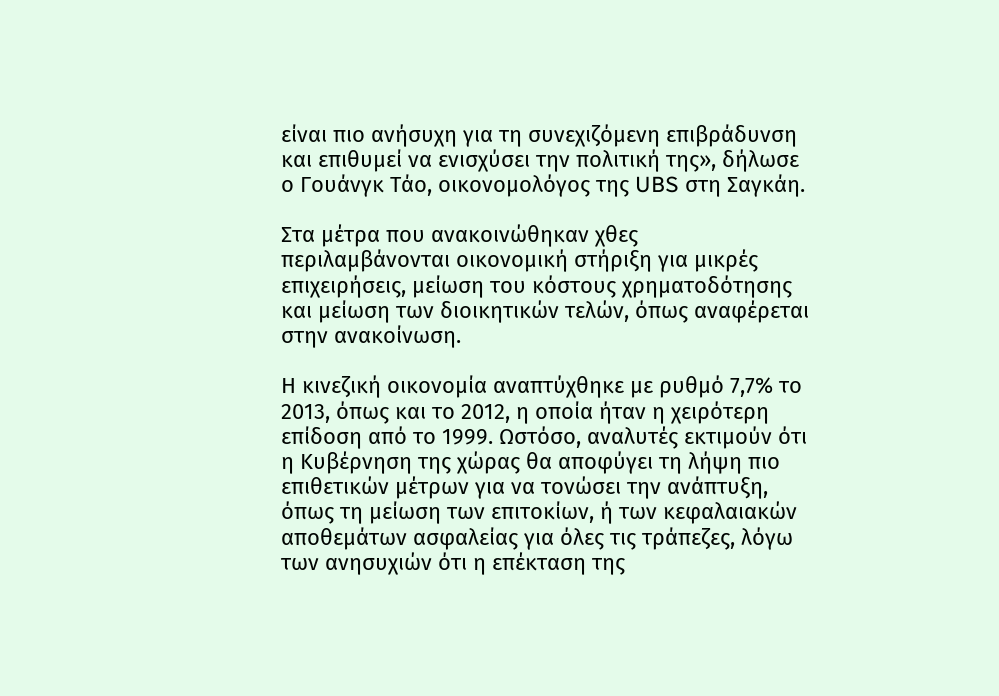είναι πιο ανήσυχη για τη συνεχιζόμενη επιβράδυνση και επιθυμεί να ενισχύσει την πολιτική της», δήλωσε ο Γουάνγκ Τάο, οικονομολόγος της UBS στη Σαγκάη.

Στα μέτρα που ανακοινώθηκαν χθες περιλαμβάνονται οικονομική στήριξη για μικρές επιχειρήσεις, μείωση του κόστους χρηματοδότησης και μείωση των διοικητικών τελών, όπως αναφέρεται στην ανακοίνωση.

Η κινεζική οικονομία αναπτύχθηκε με ρυθμό 7,7% το 2013, όπως και το 2012, η οποία ήταν η χειρότερη επίδοση από το 1999. Ωστόσο, αναλυτές εκτιμούν ότι η Κυβέρνηση της χώρας θα αποφύγει τη λήψη πιο επιθετικών μέτρων για να τονώσει την ανάπτυξη, όπως τη μείωση των επιτοκίων, ή των κεφαλαιακών αποθεμάτων ασφαλείας για όλες τις τράπεζες, λόγω των ανησυχιών ότι η επέκταση της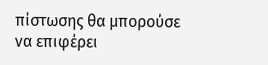πίστωσης θα μπορούσε να επιφέρει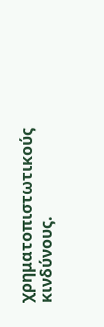χρηματοπιστωτικούς κινδύνους.